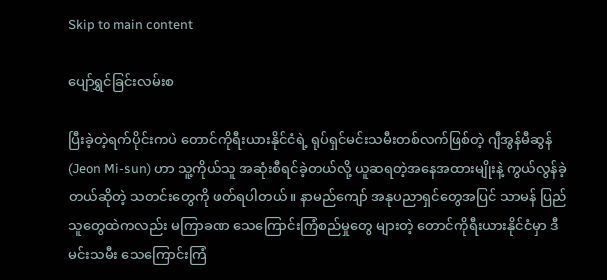Skip to main content

ပျော်ရွှင်ခြင်းလမ်းစ

ပြီးခဲ့တဲ့ရက်ပိုင်းကပဲ တောင်ကိုရီးယားနိုင်ငံရဲ့ ရုပ်ရှင်မင်းသမီးတစ်လက်ဖြစ်တဲ့ ဂျီအွန်မီဆွန် (Jeon Mi-sun) ဟာ သူ့ကိုယ်သူ အဆုံးစီရင်ခဲ့တယ်လို့ ယူဆရတဲ့အနေအထားမျိုးနဲ့ ကွယ်လွန်ခဲ့တယ်ဆိုတဲ့ သတင်းတွေကို ဖတ်ရပါတယ်။ နာမည်ကျော် အနုပညာရှင်တွေအပြင် သာမန် ပြည်သူတွေထဲကလည်း မကြာခဏ သေကြောင်းကြံစည်မှုတွေ များတဲ့ တောင်ကိုရီးယားနိုင်ငံမှာ ဒီမင်းသမီး သေကြောင်းကြံ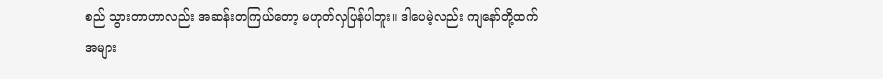စည် သွားတာဟာလည်း အဆန်းတကြယ်တော့ မဟုတ်လှပြန်ပါဘူး။ ဒါပေမဲ့လည်း ကျနော်တို့ထက် အများ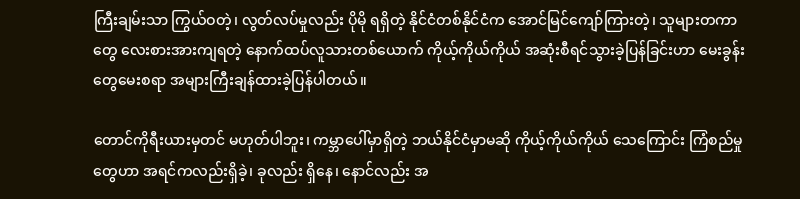ကြီးချမ်းသာ ကြွယ်ဝတဲ့၊ လွတ်လပ်မှုလည်း ပိုမို ရရှိတဲ့ နိုင်ငံတစ်နိုင်ငံက အောင်မြင်ကျော်ကြားတဲ့၊ သူများတကာတွေ လေးစားအားကျရတဲ့ နောက်ထပ်လူသားတစ်ယောက် ကိုယ့်ကိုယ်ကိုယ် အဆုံးစီရင်သွားခဲ့ပြန်ခြင်းဟာ မေးခွန်းတွေမေးစရာ အများကြီးချန်ထားခဲ့ပြန်ပါတယ်။

တောင်ကိုရီးယားမှတင် မဟုတ်ပါဘူး၊ ကမ္ဘာပေါ်မှာရှိတဲ့ ဘယ်နိုင်ငံမှာမဆို ကိုယ့်ကိုယ်ကိုယ် သေကြောင်း ကြံစည်မှုတွေဟာ အရင်ကလည်းရှိခဲ့၊ ခုလည်း ရှိနေ၊ နောင်လည်း အ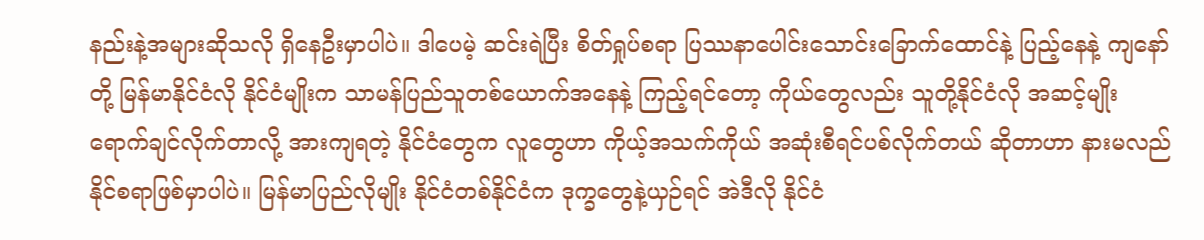နည်းနဲ့အများဆိုသလို ရှိနေဦးမှာပါပဲ။ ဒါပေမဲ့ ဆင်းရဲပြီး စိတ်ရှုပ်စရာ ပြဿနာပေါင်းသောင်းခြောက်ထောင်နဲ့ ပြည့်နေနဲ့ ကျနော်တို့ မြန်မာနိုင်ငံလို နိုင်ငံမျိုးက သာမန်ပြည်သူတစ်ယောက်အနေနဲ့ ကြည့်ရင်တော့ ကိုယ်တွေလည်း သူတို့နိုင်ငံလို အဆင့်မျိုး ရောက်ချင်လိုက်တာလို့ အားကျရတဲ့ နိုင်ငံတွေက လူတွေဟာ ကိုယ့်အသက်ကိုယ် အဆုံးစီရင်ပစ်လိုက်တယ် ဆိုတာဟာ နားမလည်နိုင်စရာဖြစ်မှာပါပဲ။ မြန်မာပြည်လိုမျိုး နိုင်ငံတစ်နိုင်ငံက ဒုက္ခတွေနဲ့ယှဉ်ရင် အဲဒီလို နိုင်ငံ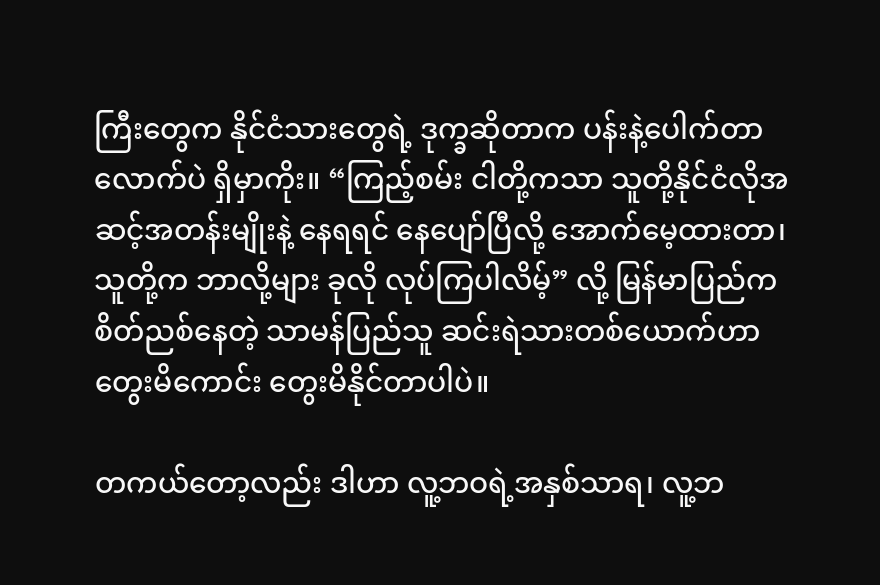ကြီးတွေက နိုင်ငံသားတွေရဲ့ ဒုက္ခဆိုတာက ပန်းနဲ့ပေါက်တာလောက်ပဲ ရှိမှာကိုး။ “ကြည့်စမ်း ငါတို့ကသာ သူတို့နိုင်ငံလိုအဆင့်အတန်းမျိုးနဲ့ နေရရင် နေပျော်ပြီလို့ အောက်မေ့ထားတာ၊ သူတို့က ဘာလို့များ ခုလို လုပ်ကြပါလိမ့်” လို့ မြန်မာပြည်က စိတ်ညစ်နေတဲ့ သာမန်ပြည်သူ ဆင်းရဲသားတစ်ယောက်ဟာ တွေးမိကောင်း တွေးမိနိုင်တာပါပဲ။

တကယ်တော့လည်း ဒါဟာ လူ့ဘဝရဲ့အနှစ်သာရ၊ လူ့ဘ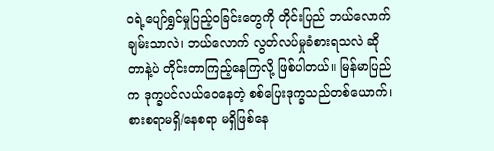ဝရဲ့ပျော်ရွှင်မှုပြည့်ဝခြင်းတွေကို တိုင်းပြည် ဘယ်လောက် ချမ်းသာလဲ၊ ဘယ်လောက် လွတ်လပ်မှုခံစားရသလဲ ဆိုတာနဲ့ပဲ တိုင်းတာကြည့်နေကြလို့ ဖြစ်ပါတယ်။ မြန်မာပြည်က ဒုက္ခပင်လယ်ဝေနေတဲ့ စစ်ပြေးဒုက္ခသည်တစ်ယောက်၊ စားစရာမရှိ/နေစရာ မရှိဖြစ်နေ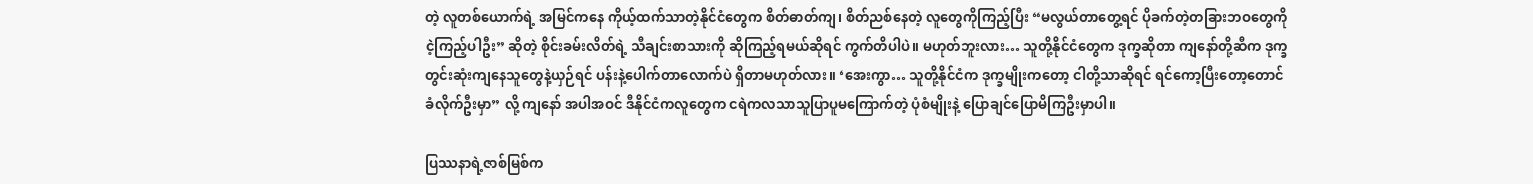တဲ့ လူတစ်ယောက်ရဲ့ အမြင်ကနေ ကိုယ့်ထက်သာတဲ့နိုင်ငံတွေက စိတ်ဓာတ်ကျ၊ စိတ်ညစ်နေတဲ့ လူတွေကိုကြည့်ပြီး “မလွယ်တာတွေ့ရင် ပိုခက်တဲ့တခြားဘဝတွေကို ငဲ့ကြည့်ပါဦး” ဆိုတဲ့ စိုင်းခမ်းလိတ်ရဲ့ သီချင်းစာသားကို ဆိုကြည့်ရမယ်ဆိုရင် ကွက်တိပါပဲ။ မဟုတ်ဘူးလား… သူတို့နိုင်ငံတွေက ဒုက္ခဆိုတာ ကျနော်တို့ဆီက ဒုက္ခတွင်းဆုံးကျနေသူတွေနဲ့ယှဉ်ရင် ပန်းနဲ့ပေါက်တာလောက်ပဲ ရှိတာမဟုတ်လား။ ‘အေးကွာ… သူတို့နိုင်ငံက ဒုက္ခမျိုးကတော့ ငါတို့သာဆိုရင် ရင်ကော့ပြီးတော့တောင် ခံလိုက်ဦးမှာ” လို့ ကျနော် အပါအဝင် ဒီနိုင်ငံကလူတွေက ငရဲကလသာသူပြာပူမကြောက်တဲ့ ပုံစံမျိုးနဲ့ ပြောချင်ပြောမိကြဦးမှာပါ။

ပြဿနာရဲ့ဇာစ်မြစ်က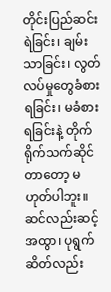တိုင်းပြည်ဆင်းရဲခြင်း၊ ချမ်းသာခြင်း၊ လွတ်လပ်မှုတွေခံစားရခြင်း၊ မခံစားရခြင်းနဲ့ တိုက်ရိုက်သက်ဆိုင်တာတော့ မဟုတ်ပါဘူး။ ဆင်လည်းဆင့်အထွာ၊ ပုရွက်ဆိတ်လည်း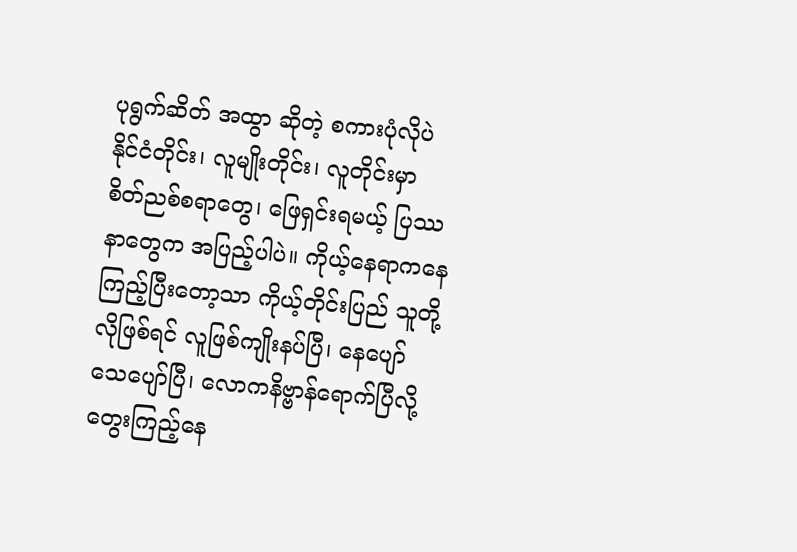ပုရွက်ဆိတ် အထွာ ဆိုတဲ့ စကားပုံလိုပဲ နိုင်ငံတိုင်း၊ လူမျိုးတိုင်း၊ လူတိုင်းမှာ စိတ်ညစ်စရာတွေ၊ ဖြေရှင်းရမယ့် ပြဿနာတွေက အပြည့်ပါပဲ။ ကိုယ့်နေရာကနေ ကြည့်ပြီးတော့သာ ကိုယ့်တိုင်းပြည် သူတို့လိုဖြစ်ရင် လူဖြစ်ကျိုးနပ်ပြီ၊ နေပျော် သေပျော်ပြီ၊ လောကနိဗ္ဗာန်ရောက်ပြီလို့ တွေးကြည့်နေ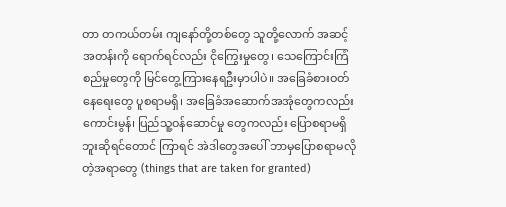တာ တကယ်တမ်း ကျနော်တို့တစ်တွေ သူတို့လောက် အဆင့်အတန်းကို ရောက်ရင်လည်း ငိုကြွေးမှုတွေ၊ သေကြောင်းကြံစည်မှုတွေကို မြင်တွေ့ကြားနေရဦးမှာပါပဲ။ အခြေခံစားဝတ်နေရေးတွေ ပူစရာမရှိ၊ အခြေခံအဆောက်အအုံတွေကလည်း ကောင်းမွန်၊ ပြည်သူ့ဝန်ဆောင်မှု တွေကလည်း ပြောစရာမရှိဘူးဆိုရင်တောင် ကြာရင် အဲဒါတွေအပေါ် ဘာမှပြောစရာမလိုတဲ့အရာတွေ (things that are taken for granted)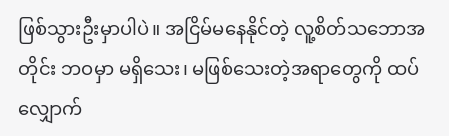ဖြစ်သွားဦးမှာပါပဲ။ အငြိမ်မနေနိုင်တဲ့ လူ့စိတ်သဘောအတိုင်း ဘဝမှာ မရှိသေး၊ မဖြစ်သေးတဲ့အရာတွေကို ထပ်လျှောက်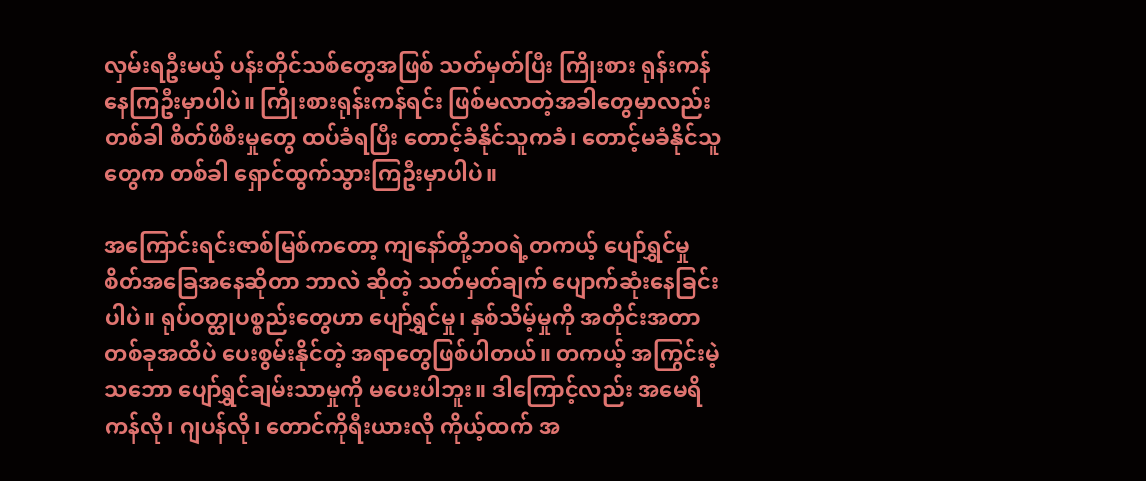လှမ်းရဦးမယ့် ပန်းတိုင်သစ်တွေအဖြစ် သတ်မှတ်ပြီး ကြိုးစား ရုန်းကန်နေကြဦးမှာပါပဲ။ ကြိုးစားရုန်းကန်ရင်း ဖြစ်မလာတဲ့အခါတွေမှာလည်း တစ်ခါ စိတ်ဖိစီးမှုတွေ ထပ်ခံရပြီး တောင့်ခံနိုင်သူကခံ၊ တောင့်မခံနိုင်သူတွေက တစ်ခါ ရှောင်ထွက်သွားကြဦးမှာပါပဲ။

အကြောင်းရင်းဇာစ်မြစ်ကတော့ ကျနော်တို့ဘဝရဲ့တကယ့် ပျော်ရွှင်မှုစိတ်အခြေအနေဆိုတာ ဘာလဲ ဆိုတဲ့ သတ်မှတ်ချက် ပျောက်ဆုံးနေခြင်းပါပဲ။ ရုပ်ဝတ္ထုပစ္စည်းတွေဟာ ပျော်ရွှင်မှု၊ နှစ်သိမ့်မှုကို အတိုင်းအတာတစ်ခုအထိပဲ ပေးစွမ်းနိုင်တဲ့ အရာတွေဖြစ်ပါတယ်။ တကယ့် အကြွင်းမဲ့ သဘော ပျော်ရွှင်ချမ်းသာမှုကို မပေးပါဘူး။ ဒါကြောင့်လည်း အမေရိကန်လို၊ ဂျပန်လို၊ တောင်ကိုရီးယားလို ကိုယ့်ထက် အ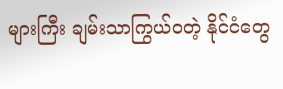များကြီး ချမ်းသာကြွယ်ဝတဲ့ နိုင်ငံတွေ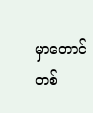မှာတောင် တစ်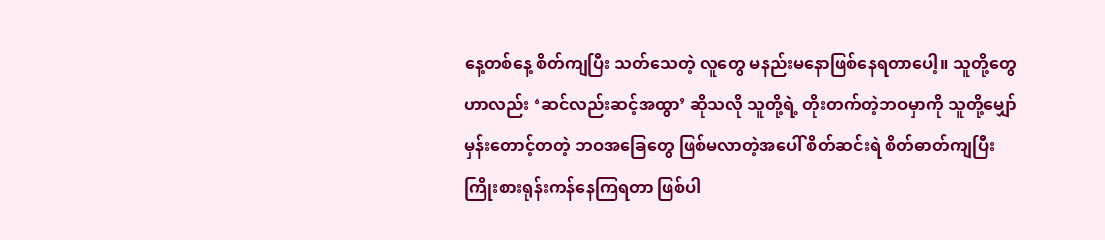နေ့တစ်နေ့ စိတ်ကျပြီး သတ်သေတဲ့ လူတွေ မနည်းမနောဖြစ်နေရတာပေါ့။ သူတို့တွေဟာလည်း ‘ဆင်လည်းဆင့်အထွာ’ ဆိုသလို သူတို့ရဲ့ တိုးတက်တဲ့ဘဝမှာကို သူတို့မျှော်မှန်းတောင့်တတဲ့ ဘဝအခြေတွေ ဖြစ်မလာတဲ့အပေါ် စိတ်ဆင်းရဲ စိတ်ဓာတ်ကျပြီး ကြိုးစားရုန်းကန်နေကြရတာ ဖြစ်ပါ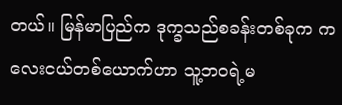တယ်။ မြန်မာပြည်က ဒုက္ခသည်စခန်းတစ်ခုက ကလေးငယ်တစ်ယောက်ဟာ သူ့ဘဝရဲ့မ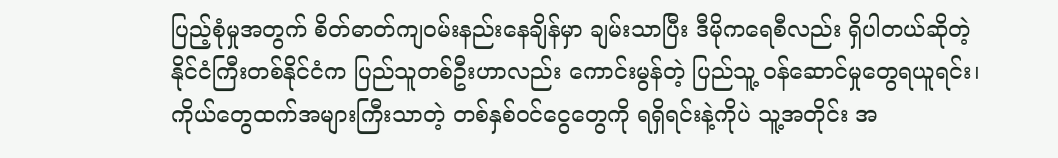ပြည့်စုံမှုအတွက် စိတ်ဓာတ်ကျဝမ်းနည်းနေချိန်မှာ ချမ်းသာပြီး ဒီမိုကရေစီလည်း ရှိပါတယ်ဆိုတဲ့ နိုင်ငံကြီးတစ်နိုင်ငံက ပြည်သူတစ်ဦးဟာလည်း ကောင်းမွန်တဲ့ ပြည်သူ့ ဝန်ဆောင်မှုတွေရယူရင်း၊ ကိုယ်တွေထက်အများကြီးသာတဲ့ တစ်နှစ်ဝင်ငွေတွေကို ရရှိရင်းနဲ့ကိုပဲ သူ့အတိုင်း အ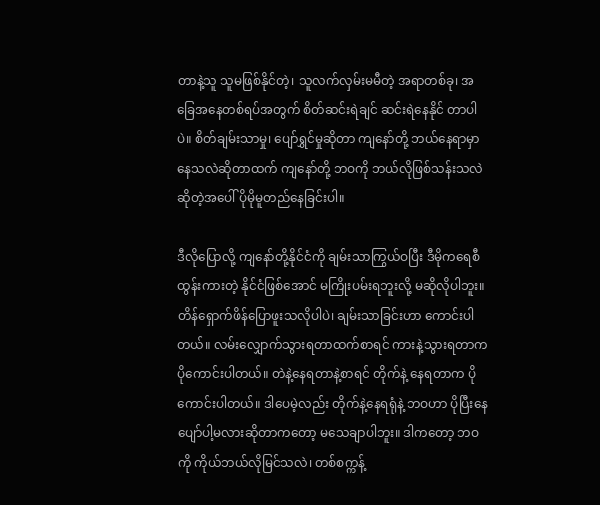တာနဲ့သူ သူမဖြစ်နိုင်တဲ့၊ သူလက်လှမ်းမမီတဲ့ အရာတစ်ခု၊ အခြေအနေတစ်ရပ်အတွက် စိတ်ဆင်းရဲချင် ဆင်းရဲနေနိုင် တာပါပဲ။ စိတ်ချမ်းသာမှု၊ ပျော်ရွှင်မှုဆိုတာ ကျနော်တို့ ဘယ်နေရာမှာ နေသလဲဆိုတာထက် ကျနော်တို့ ဘဝကို ဘယ်လိုဖြစ်သန်းသလဲဆိုတဲ့အပေါ် ပိုမိုမူတည်နေခြင်းပါ။

ဒီလိုပြောလို့ ကျနော်တို့နိုင်ငံကို ချမ်းသာကြွယ်ဝပြီး ဒီမိုကရေစီထွန်းကားတဲ့ နိုင်ငံဖြစ်အောင် မကြိုးပမ်းရဘူးလို့ မဆိုလိုပါဘူး။ တိန်ရှောက်ဖိန်ပြောဖူးသလိုပါပဲ၊ ချမ်းသာခြင်းဟာ ကောင်းပါတယ်။ လမ်းလျှောက်သွားရတာထက်စာရင် ကားနဲ့သွားရတာက ပိုကောင်းပါတယ်။ တဲနဲ့နေရတာနဲ့စာရင် တိုက်နဲ့ နေရတာက ပိုကောင်းပါတယ်။ ဒါပေမဲ့လည်း တိုက်နဲ့နေရရုံနဲ့ ဘဝဟာ ပိုပြီးနေပျော်ပါ့မလားဆိုတာကတော့ မသေချာပါဘူး။ ဒါကတော့ ဘဝကို ကိုယ်ဘယ်လိုမြင်သလဲ၊ တစ်စက္ကန့်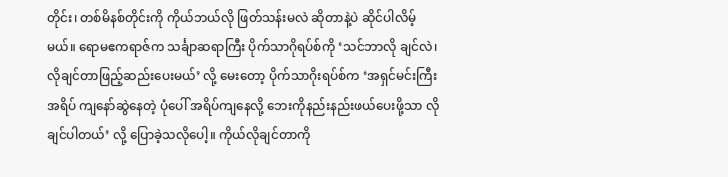တိုင်း၊ တစ်မိနစ်တိုင်းကို ကိုယ်ဘယ်လို ဖြတ်သန်းမလဲ ဆိုတာနဲ့ပဲ ဆိုင်ပါလိမ့်မယ်။ ရောမဧကရာဇ်က သင်္ချာဆရာကြီး ပိုက်သာဂိုရပ်စ်ကို ‘သင်ဘာလို ချင်လဲ၊ လိုချင်တာဖြည့်ဆည်းပေးမယ်’ လို့ မေးတော့ ပိုက်သာဂိုးရပ်စ်က ‘အရှင်မင်းကြီးအရိပ် ကျနော်ဆွဲနေတဲ့ ပုံပေါ် အရိပ်ကျနေလို့ ဘေးကိုနည်းနည်းဖယ်ပေးဖို့သာ လိုချင်ပါတယ်’ လို့ ပြောခဲ့သလိုပေါ့။ ကိုယ်လိုချင်တာကို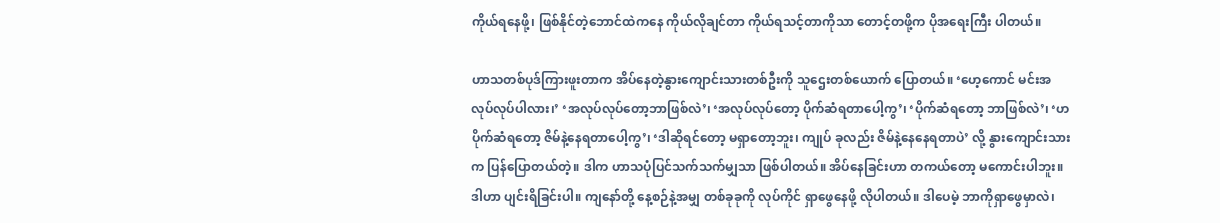ကိုယ်ရနေဖို့၊ ဖြစ်နိုင်တဲ့ဘောင်ထဲကနေ ကိုယ်လိုချင်တာ ကိုယ်ရသင့်တာကိုသာ တောင့်တဖို့က ပိုအရေးကြီး ပါတယ်။

ဟာသတစ်ပုဒ်ကြားဖူးတာက အိပ်နေတဲ့နွားကျောင်းသားတစ်ဦးကို သူဌေးတစ်ယောက် ပြောတယ်။ ‘ဟေ့ကောင် မင်းအလုပ်လုပ်ပါလား၊’ ‘အလုပ်လုပ်တော့ဘာဖြစ်လဲ’၊ ‘အလုပ်လုပ်တော့ ပိုက်ဆံရတာပေါ့ကွ’၊ ‘ပိုက်ဆံရတော့ ဘာဖြစ်လဲ’၊ ‘ဟ ပိုက်ဆံရတော့ ဇိမ်နဲ့နေရတာပေါ့ကွ’၊ ‘ဒါဆိုရင်တော့ မရှာတော့ဘူး၊ ကျုပ် ခုလည်း ဇိမ်နဲ့နေနေရတာပဲ’ လို့ နွားကျောင်းသားက ပြန်ပြောတယ်တဲ့။ ဒါက ဟာသပုံပြင်သက်သက်မျှသာ ဖြစ်ပါတယ်။ အိပ်နေခြင်းဟာ တကယ်တော့ မကောင်းပါဘူး။ ဒါဟာ ပျင်းရိခြင်းပါ။ ကျနော်တို့ နေ့စဉ်နဲ့အမျှ တစ်ခုခုကို လုပ်ကိုင် ရှာဖွေနေဖို့ လိုပါတယ်။ ဒါပေမဲ့ ဘာကိုရှာဖွေမှာလဲ၊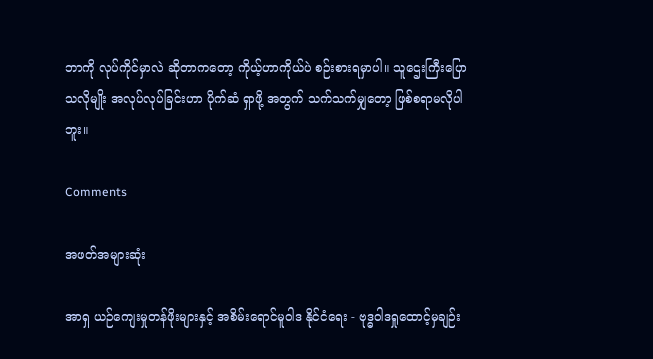ဘာကို လုပ်ကိုင်မှာလဲ ဆိုတာကတော့ ကိုယ့်ဟာကိုယ်ပဲ စဉ်းစားရမှာပါ။ သူဌေးကြီးပြောသလိုမျိုး အလုပ်လုပ်ခြင်းဟာ ပိုက်ဆံ ရှာဖို့ အတွက် သက်သက်မျှတော့ ဖြစ်စရာမလိုပါဘူး။

Comments

အဖတ်အများဆုံး

အာရှ ယဉ်ကျေးမှုတန်ဖိုးများနှင့် အစိမ်းရောင်မူဝါဒ နိုင်ငံရေး - ဗုဒ္ဓဝါဒရှုထောင့်မှချဉ်း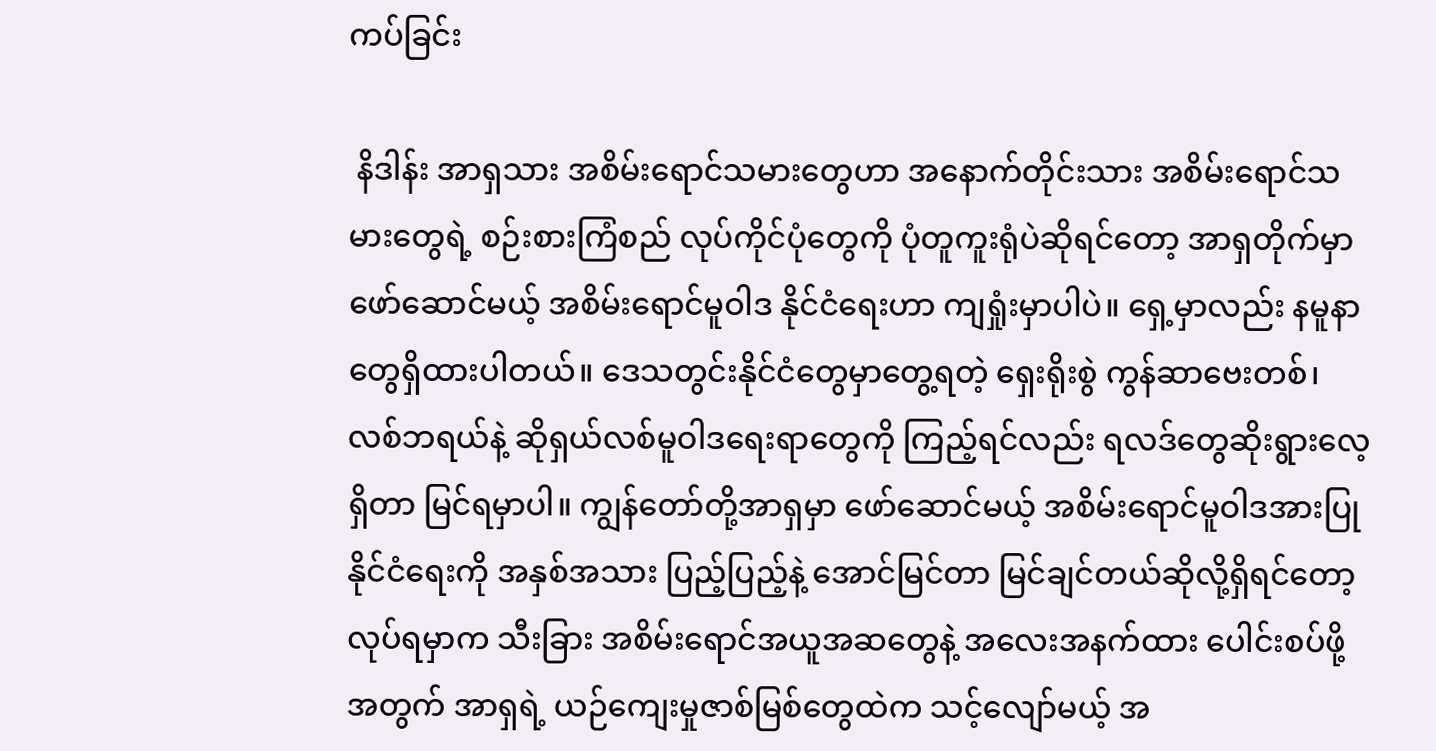ကပ်ခြင်း

 နိဒါန်း အာရှသား အစိမ်းရောင်သမားတွေဟာ အနောက်တိုင်းသား အစိမ်းရောင်သမားတွေရဲ့ စဉ်းစားကြံစည် လုပ်ကိုင်ပုံတွေကို ပုံတူကူးရုံပဲဆိုရင်တော့ အာရှတိုက်မှာ ဖော်ဆောင်မယ့် အစိမ်းရောင်မူဝါဒ နိုင်ငံရေးဟာ ကျရှုံးမှာပါပဲ။ ရှေ့မှာလည်း နမူနာတွေရှိထားပါတယ်။ ဒေသတွင်းနိုင်ငံတွေမှာတွေ့ရတဲ့ ရှေးရိုးစွဲ ကွန်ဆာဗေးတစ်၊ လစ်ဘရယ်နဲ့ ဆိုရှယ်လစ်မူဝါဒရေးရာတွေကို ကြည့်ရင်လည်း ရလဒ်တွေဆိုးရွားလေ့ရှိတာ မြင်ရမှာပါ။ ကျွန်တော်တို့အာရှမှာ ဖော်ဆောင်မယ့် အစိမ်းရောင်မူဝါဒအားပြုနိုင်ငံရေးကို အနှစ်အသား ပြည့်ပြည့်နဲ့ အောင်မြင်တာ မြင်ချင်တယ်ဆိုလို့ရှိရင်တော့ လုပ်ရမှာက သီးခြား အစိမ်းရောင်အယူအဆတွေနဲ့ အလေးအနက်ထား ပေါင်းစပ်ဖို့အတွက် အာရှရဲ့ ယဉ်ကျေးမှုဇာစ်မြစ်တွေထဲက သင့်လျော်မယ့် အ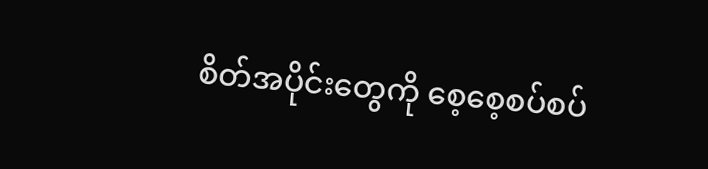စိတ်အပိုင်းတွေကို စေ့စေ့စပ်စပ်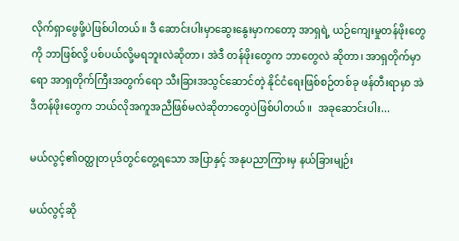လိုက်ရှာဖွေဖို့ပဲဖြစ်ပါတယ်။ ဒီ ဆောင်းပါးမှာဆွေးနွေးမှာကတော့ အာရှရဲ့ ယဉ်ကျေးမှုတန်ဖိုးတွေကို ဘာဖြစ်လို့ ပစ်ပယ်လို့မရဘူးလဲဆိုတာ၊ အဲဒီ တန်ဖိုးတွေက ဘာတွေလဲ ဆိုတာ၊ အာရှတိုက်မှာရော အာရှတိုက်ကြီးအတွက်ရော သီးခြားအသွင်ဆောင်တဲ့ နိုင်ငံရေးဖြစ်စဉ်တစ်ခု ဖန်တီးရာမှာ အဲဒီတန်ဖိုးတွေက ဘယ်လိုအကူအညီဖြစ်မလဲဆိုတာတွေပဲဖြစ်ပါတယ်။  အခုဆောင်းပါး...

မယ်လွင့်၏ဝတ္ထုတပုဒ်တွင်တွေ့ရသော အပြာနှင့် အနုပညာကြားမှ နယ်ခြားမျဉ်း

မယ်လွင့်ဆို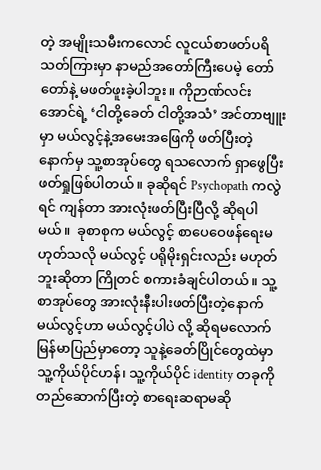တဲ့ အမျိုးသမီးကလောင် လူငယ်စာဖတ်ပရိသတ်ကြားမှာ နာမည်အတော်ကြီးပေမဲ့ တော်တော်နဲ့ မဖတ်ဖူးခဲ့ပါဘူး။ ကိုဉာဏ်လင်းအောင်ရဲ့ ‘ငါတို့ခေတ် ငါတို့အသံ’ အင်တာဗျူးမှာ မယ်လွင့်နဲ့အမေးအဖြေကို ဖတ်ပြီးတဲ့နောက်မှ သူ့စာအုပ်တွေ ရသလောက် ရှာဖွေပြီး ဖတ်ရှုဖြစ်ပါတယ်။ ခုဆိုရင် Psychopath ကလွဲရင် ကျန်တာ အားလုံးဖတ်ပြီးပြီလို့ ဆိုရပါမယ်။  ခုစာစုက မယ်လွင့် စာပေဝေဖန်ရေးမဟုတ်သလို မယ်လွင့် ပရိုမိုးရှင်းလည်း မဟုတ်ဘူးဆိုတာ ကြိုတင် စကားခံချင်ပါတယ်။ သူ့စာအုပ်တွေ အားလုံးနီးပါးဖတ်ပြီးတဲ့နောက် မယ်လွင့်ဟာ မယ်လွင့်ပါပဲ လို့ ဆိုရမလောက် မြန်မာပြည်မှာတော့ သူနဲ့ခေတ်ပြိုင်တွေထဲမှာ သူ့ကိုယ်ပိုင်ဟန်၊ သူ့ကိုယ်ပိုင် identity တခုကို တည်ဆောက်ပြီးတဲ့ စာရေးဆရာမဆို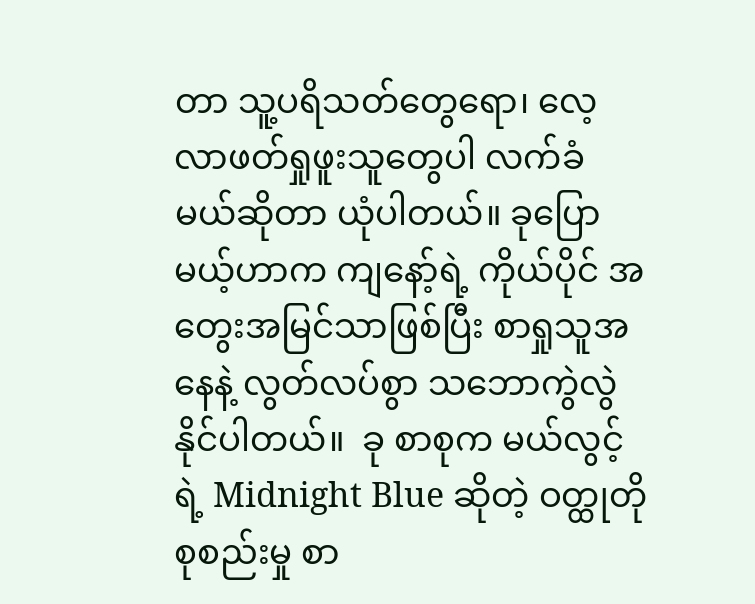တာ သူ့ပရိသတ်တွေရော၊ လေ့လာဖတ်ရှုဖူးသူတွေပါ လက်ခံမယ်ဆိုတာ ယုံပါတယ်။ ခုပြောမယ့်ဟာက ကျနော့်ရဲ့ ကိုယ်ပိုင် အတွေးအမြင်သာဖြစ်ပြီး စာရှုသူအနေနဲ့ လွတ်လပ်စွာ သဘောကွဲလွဲနိုင်ပါတယ်။  ခု စာစုက မယ်လွင့်ရဲ့ Midnight Blue ဆိုတဲ့ ဝတ္ထုတိုစုစည်းမှု စာ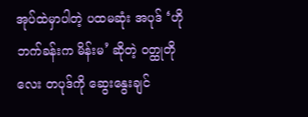အုပ်ထဲမှာပါတဲ့ ပထမဆုံး အပုဒ် ‘ဟိုဘက်ခန်းက မိန်းမ’ ဆိုတဲ့ ဝတ္ထုတိုလေး တပုဒ်ကို ဆွေးနွေးချင်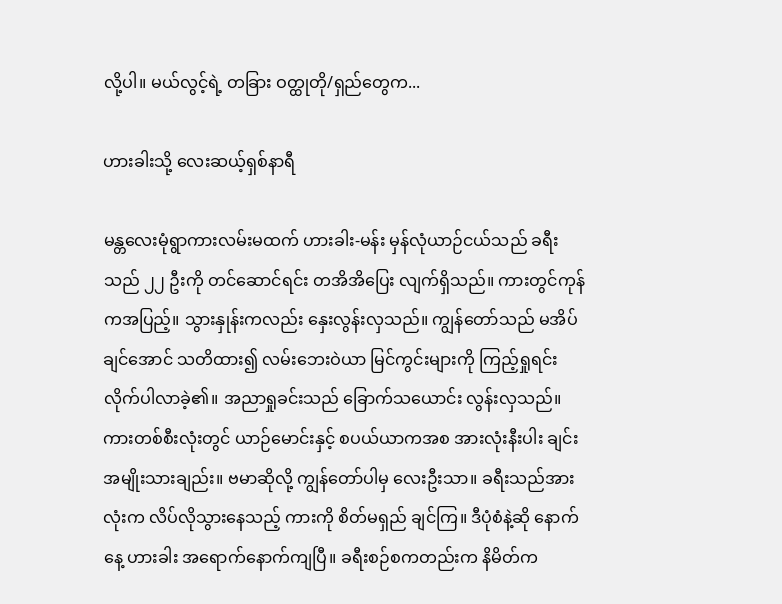လို့ပါ။ မယ်လွင့်ရဲ့ တခြား ဝတ္ထုတို/ရှည်တွေက...

ဟားခါးသို့ လေးဆယ့်ရှစ်နာရီ

မန္တလေးမုံရွာကားလမ်းမထက် ဟားခါး-မန်း မှန်လုံယာဉ်ငယ်သည် ခရီးသည် ၂၂ ဦးကို တင်ဆောင်ရင်း တအိအိပြေး လျက်ရှိသည်။ ကားတွင်ကုန်ကအပြည့်။ သွားနှုန်းကလည်း နှေးလွန်းလှသည်။ ကျွန်တော်သည် မအိပ်ချင်အောင် သတိထား၍ လမ်းဘေးဝဲယာ မြင်ကွင်းများကို ကြည့်ရှုရင်း လိုက်ပါလာခဲ့၏။ အညာရှုခင်းသည် ခြောက်သယောင်း လွန်းလှသည်။ ကားတစ်စီးလုံးတွင် ယာဉ်မောင်းနှင့် စပယ်ယာကအစ အားလုံးနီးပါး ချင်းအမျိုးသားချည်း။ ဗမာဆိုလို့ ကျွန်တော်ပါမှ လေးဦးသာ။ ခရီးသည်အားလုံးက လိပ်လိုသွားနေသည့် ကားကို စိတ်မရှည် ချင်ကြ။ ဒီပုံစံနဲ့ဆို နောက်နေ့ ဟားခါး အရောက်နောက်ကျပြီ။ ခရီးစဉ်စကတည်းက နိမိတ်က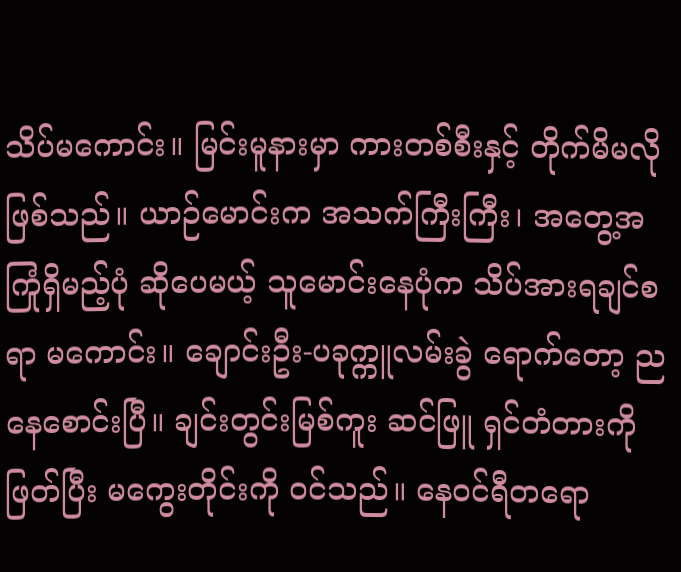သိပ်မကောင်း။ မြင်းမူနားမှာ ကားတစ်စီးနှင့် တိုက်မိမလိုဖြစ်သည်။ ယာဉ်မောင်းက အသက်ကြီးကြီး၊ အတွေ့အကြုံရှိမည့်ပုံ ဆိုပေမယ့် သူမောင်းနေပုံက သိပ်အားရချင်စရာ မကောင်း။ ချောင်းဦး-ပခုက္ကူလမ်းခွဲ ရောက်တော့ ညနေစောင်းပြီ။ ချင်းတွင်းမြစ်ကူး ဆင်ဖြူ ရှင်တံတားကိုဖြတ်ပြီး မကွေးတိုင်းကို ဝင်သည်။ နေဝင်ရီတရော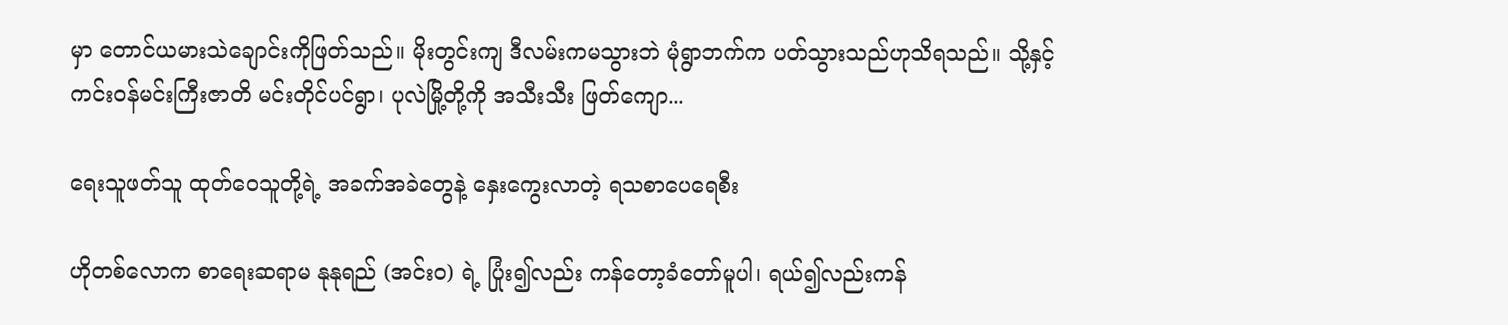မှာ တောင်ယမားသဲချောင်းကိုဖြတ်သည်။ မိုးတွင်းကျ ဒီလမ်းကမသွားဘဲ မုံရွာဘက်က ပတ်သွားသည်ဟုသိရသည်။ သို့နှင့် ကင်းဝန်မင်းကြီးဇာတိ မင်းတိုင်ပင်ရွာ၊ ပုလဲမြို့တို့ကို အသီးသီး ဖြတ်ကျော...

ရေးသူဖတ်သူ ထုတ်ဝေသူတို့ရဲ့ အခက်အခဲတွေနဲ့ နှေးကွေးလာတဲ့ ရသစာပေရေစီး

ဟိုတစ်လောက စာရေးဆရာမ နုနုရည် (အင်း၀) ရဲ့ ပြုံး၍လည်း ကန်တော့ခံတော်မူပါ၊ ရယ်၍လည်းကန်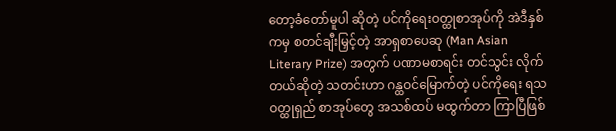တော့ခံတော်မူပါ ဆိုတဲ့ ပင်ကိုရေးဝတ္ထုစာအုပ်ကို အဲဒီနှစ်ကမှ စတင်ချီးမြှင့်တဲ့ အာရှစာပေဆု (Man Asian Literary Prize) အတွက် ပဏာမစာရင်း တင်သွင်း လိုက်တယ်ဆိုတဲ့ သတင်းဟာ ဂန္ထဝင်မြောက်တဲ့ ပင်ကိုရေး ရသဝတ္ထုရှည် စာအုပ်တွေ အသစ်ထပ် မထွက်တာ ကြာပြီဖြစ်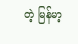တဲ့ မြန်မာ့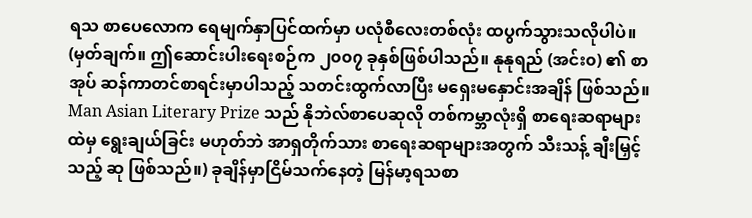ရသ စာပေလောက ရေမျက်နှာပြင်ထက်မှာ ပလုံစီလေးတစ်လုံး ထပွက်သွားသလိုပါပဲ။ (မှတ်ချက်။ ဤဆောင်းပါးရေးစဉ်က ၂၀၀၇ ခုနှစ်ဖြစ်ပါသည်။ နုနုရည် (အင်း၀) ၏ စာအုပ် ဆန်ကာတင်စာရင်းမှာပါသည့် သတင်းထွက်လာပြီး မရှေးမနှောင်းအချိန် ဖြစ်သည်။ Man Asian Literary Prize သည် နိုဘဲလ်စာပေဆုလို တစ်ကမ္ဘာလုံးရှိ စာရေးဆရာများထဲမှ ရွေးချယ်ခြင်း မဟုတ်ဘဲ အာရှတိုက်သား စာရေးဆရာများအတွက် သီးသန့် ချီးမြှင့်သည့် ဆု ဖြစ်သည်။) ခုချိန်မှာငြိမ်သက်နေတဲ့ မြန်မာ့ရသစာ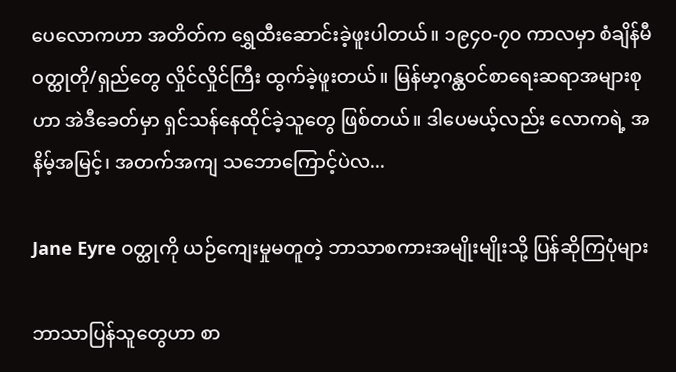ပေလောကဟာ အတိတ်က ရွှေထီးဆောင်းခဲ့ဖူးပါတယ်။ ၁၉၄၀-၇၀ ကာလမှာ စံချိန်မီဝတ္ထုတို/ရှည်တွေ လှိုင်လှိုင်ကြီး ထွက်ခဲ့ဖူးတယ်။ မြန်မာ့ဂန္ထဝင်စာရေးဆရာအများစုဟာ အဲဒီခေတ်မှာ ရှင်သန်နေထိုင်ခဲ့သူတွေ ဖြစ်တယ်။ ဒါပေမယ့်လည်း လောကရဲ့ အနိမ့်အမြင့်၊ အတက်အကျ သဘောကြောင့်ပဲလ...

Jane Eyre ဝတ္ထုကို ယဉ်ကျေးမှုမတူတဲ့ ဘာသာစကားအမျိုးမျိုးသို့ ပြန်ဆိုကြပုံများ

ဘာသာပြန်သူတွေဟာ စာ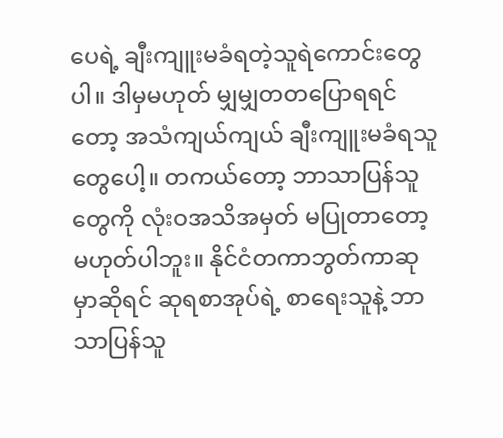ပေရဲ့ ချီးကျူးမခံရတဲ့သူရဲကောင်းတွေပါ။ ဒါမှမဟုတ် မျှမျှတတပြောရရင်တော့ အသံကျယ်ကျယ် ချီးကျူးမခံရသူတွေပေါ့။ တကယ်တော့ ဘာသာပြန်သူတွေကို လုံးဝအသိအမှတ် မပြုတာတော့ မဟုတ်ပါဘူး။ နိုင်ငံတကာဘွတ်ကာဆုမှာဆိုရင် ဆုရစာအုပ်ရဲ့ စာရေးသူနဲ့ ဘာသာပြန်သူ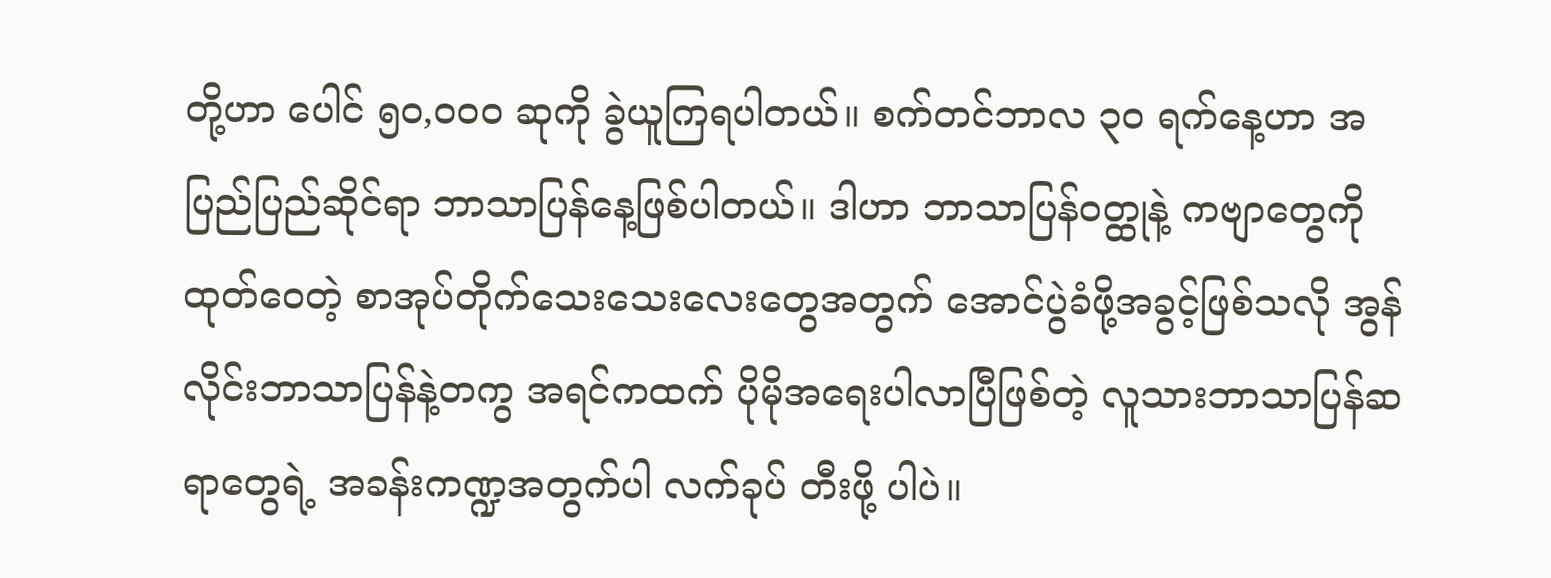တို့ဟာ ပေါင် ၅၀,၀၀၀ ဆုကို ခွဲယူကြရပါတယ်။ စက်တင်ဘာလ ၃၀ ရက်နေ့ဟာ အပြည်ပြည်ဆိုင်ရာ ဘာသာပြန်နေ့ဖြစ်ပါတယ်။ ဒါဟာ ဘာသာပြန်ဝတ္ထုနဲ့ ကဗျာတွေကို ထုတ်ဝေတဲ့ စာအုပ်တိုက်သေးသေးလေးတွေအတွက် အောင်ပွဲခံဖို့အခွင့်ဖြစ်သလို အွန်လိုင်းဘာသာပြန်နဲ့တကွ အရင်ကထက် ပိုမိုအရေးပါလာပြီဖြစ်တဲ့ လူသားဘာသာပြန်ဆရာတွေရဲ့ အခန်းကဏ္ဍအတွက်ပါ လက်ခုပ် တီးဖို့ ပါပဲ။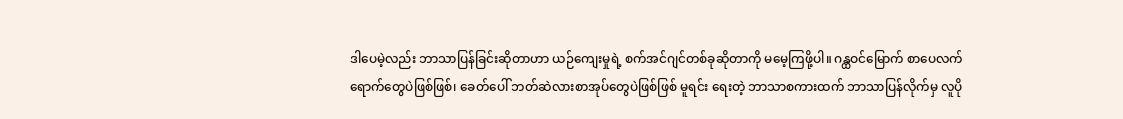ဒါပေမဲ့လည်း ဘာသာပြန်ခြင်းဆိုတာဟာ ယဉ်ကျေးမှုရဲ့ စက်အင်ဂျင်တစ်ခုဆိုတာကို မမေ့ကြဖို့ပါ။ ဂန္ထဝင်မြောက် စာပေလက်ရောက်တွေပဲဖြစ်ဖြစ်၊ ခေတ်ပေါ် ဘတ်ဆဲလားစာအုပ်တွေပဲဖြစ်ဖြစ် မူရင်း ရေးတဲ့ ဘာသာစကားထက် ဘာသာပြန်လိုက်မှ လူပို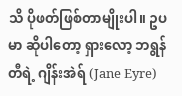သိ ပိုဖတ်ဖြစ်တာမျိုးပါ။ ဥပမာ ဆိုပါတော့ ရှားလော့ ဘရွန်တီရဲ့ ဂျိန်းအဲရ် (Jane Eyre)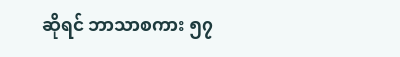ဆိုရင် ဘာသာစကား ၅၇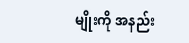မျိုးကို အနည်း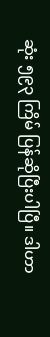ဆုံး ၅၉၃ ကြိမ် ပြန်ဆိုပြီးပါပြီ။ ဒါဟာ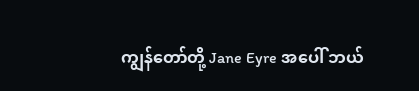ကျွန်တော်တို့ Jane Eyre အပေါ် ဘယ်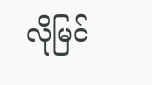လိုမြင်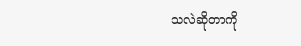သလဲဆိုတာကို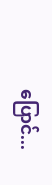ပြောင်...